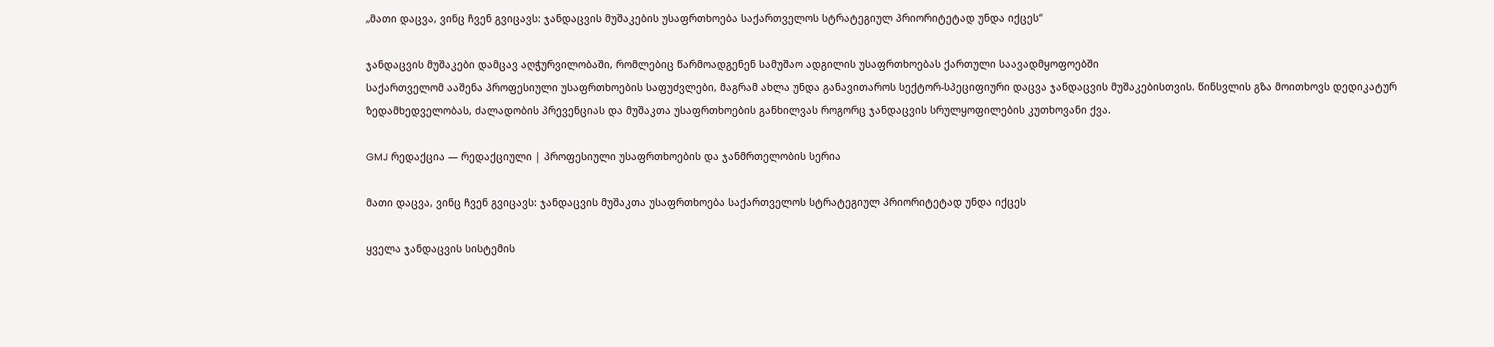„მათი დაცვა, ვინც ჩვენ გვიცავს: ჯანდაცვის მუშაკების უსაფრთხოება საქართველოს სტრატეგიულ პრიორიტეტად უნდა იქცეს“

ჯანდაცვის მუშაკები დამცავ აღჭურვილობაში, რომლებიც წარმოადგენენ სამუშაო ადგილის უსაფრთხოებას ქართული საავადმყოფოებში
საქართველომ ააშენა პროფესიული უსაფრთხოების საფუძვლები, მაგრამ ახლა უნდა განავითაროს სექტორ-სპეციფიური დაცვა ჯანდაცვის მუშაკებისთვის. წინსვლის გზა მოითხოვს დედიკატურ ზედამხედველობას, ძალადობის პრევენციას და მუშაკთა უსაფრთხოების განხილვას როგორც ჯანდაცვის სრულყოფილების კუთხოვანი ქვა.

GMJ რედაქცია — რედაქციული | პროფესიული უსაფრთხოების და ჯანმრთელობის სერია

მათი დაცვა, ვინც ჩვენ გვიცავს: ჯანდაცვის მუშაკთა უსაფრთხოება საქართველოს სტრატეგიულ პრიორიტეტად უნდა იქცეს

ყველა ჯანდაცვის სისტემის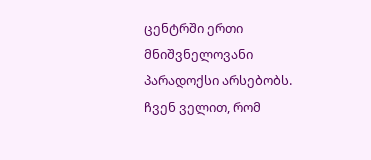ცენტრში ერთი მნიშვნელოვანი პარადოქსი არსებობს. ჩვენ ველით, რომ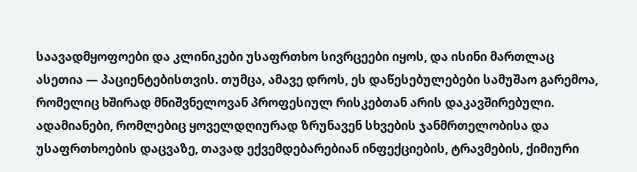საავადმყოფოები და კლინიკები უსაფრთხო სივრცეები იყოს, და ისინი მართლაც ასეთია — პაციენტებისთვის. თუმცა, ამავე დროს, ეს დაწესებულებები სამუშაო გარემოა, რომელიც ხშირად მნიშვნელოვან პროფესიულ რისკებთან არის დაკავშირებული. ადამიანები, რომლებიც ყოველდღიურად ზრუნავენ სხვების ჯანმრთელობისა და უსაფრთხოების დაცვაზე, თავად ექვემდებარებიან ინფექციების, ტრავმების, ქიმიური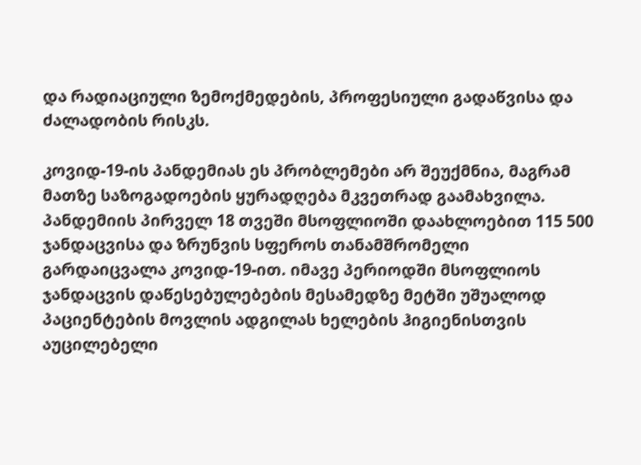და რადიაციული ზემოქმედების, პროფესიული გადაწვისა და ძალადობის რისკს.

კოვიდ-19-ის პანდემიას ეს პრობლემები არ შეუქმნია, მაგრამ მათზე საზოგადოების ყურადღება მკვეთრად გაამახვილა. პანდემიის პირველ 18 თვეში მსოფლიოში დაახლოებით 115 500 ჯანდაცვისა და ზრუნვის სფეროს თანამშრომელი გარდაიცვალა კოვიდ-19-ით. იმავე პერიოდში მსოფლიოს ჯანდაცვის დაწესებულებების მესამედზე მეტში უშუალოდ პაციენტების მოვლის ადგილას ხელების ჰიგიენისთვის აუცილებელი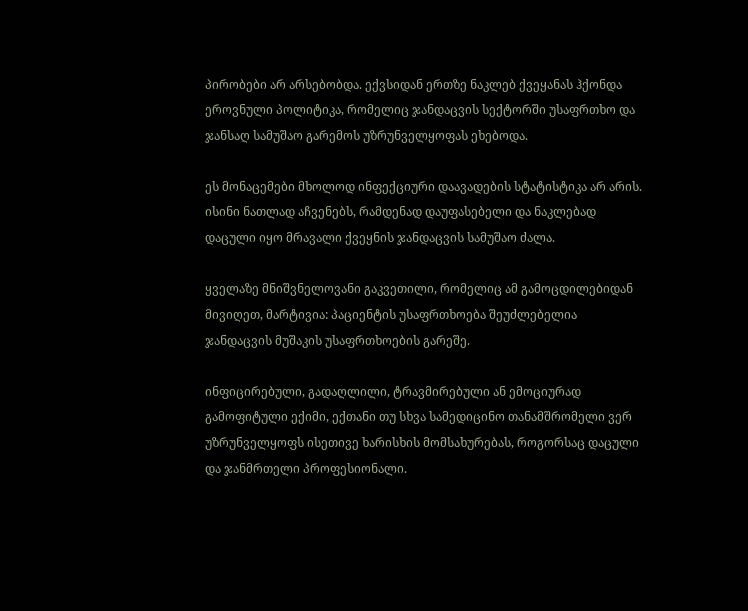პირობები არ არსებობდა. ექვსიდან ერთზე ნაკლებ ქვეყანას ჰქონდა ეროვნული პოლიტიკა, რომელიც ჯანდაცვის სექტორში უსაფრთხო და ჯანსაღ სამუშაო გარემოს უზრუნველყოფას ეხებოდა.

ეს მონაცემები მხოლოდ ინფექციური დაავადების სტატისტიკა არ არის. ისინი ნათლად აჩვენებს, რამდენად დაუფასებელი და ნაკლებად დაცული იყო მრავალი ქვეყნის ჯანდაცვის სამუშაო ძალა.

ყველაზე მნიშვნელოვანი გაკვეთილი, რომელიც ამ გამოცდილებიდან მივიღეთ, მარტივია: პაციენტის უსაფრთხოება შეუძლებელია ჯანდაცვის მუშაკის უსაფრთხოების გარეშე.

ინფიცირებული, გადაღლილი, ტრავმირებული ან ემოციურად გამოფიტული ექიმი, ექთანი თუ სხვა სამედიცინო თანამშრომელი ვერ უზრუნველყოფს ისეთივე ხარისხის მომსახურებას, როგორსაც დაცული და ჯანმრთელი პროფესიონალი.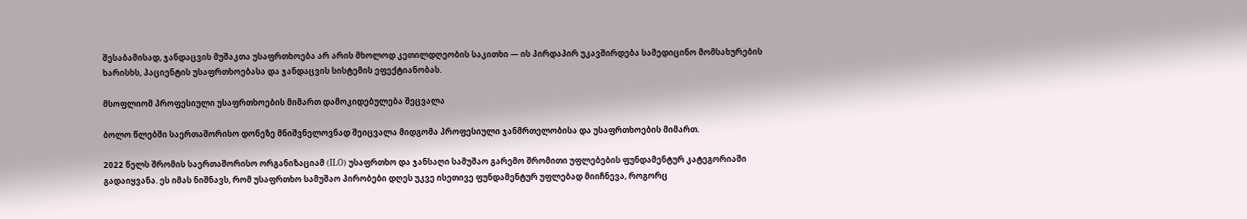შესაბამისად, ჯანდაცვის მუშაკთა უსაფრთხოება არ არის მხოლოდ კეთილდღეობის საკითხი — ის პირდაპირ უკავშირდება სამედიცინო მომსახურების ხარისხს, პაციენტის უსაფრთხოებასა და ჯანდაცვის სისტემის ეფექტიანობას.

მსოფლიომ პროფესიული უსაფრთხოების მიმართ დამოკიდებულება შეცვალა

ბოლო წლებში საერთაშორისო დონეზე მნიშვნელოვნად შეიცვალა მიდგომა პროფესიული ჯანმრთელობისა და უსაფრთხოების მიმართ.

2022 წელს შრომის საერთაშორისო ორგანიზაციამ (ILO) უსაფრთხო და ჯანსაღი სამუშაო გარემო შრომითი უფლებების ფუნდამენტურ კატეგორიაში გადაიყვანა. ეს იმას ნიშნავს, რომ უსაფრთხო სამუშაო პირობები დღეს უკვე ისეთივე ფუნდამენტურ უფლებად მიიჩნევა, როგორც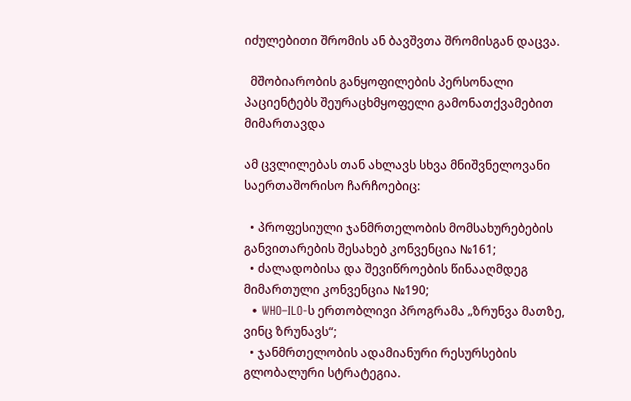იძულებითი შრომის ან ბავშვთა შრომისგან დაცვა.

  მშობიარობის განყოფილების პერსონალი პაციენტებს შეურაცხმყოფელი გამონათქვამებით მიმართავდა

ამ ცვლილებას თან ახლავს სხვა მნიშვნელოვანი საერთაშორისო ჩარჩოებიც:

  • პროფესიული ჯანმრთელობის მომსახურებების განვითარების შესახებ კონვენცია №161;
  • ძალადობისა და შევიწროების წინააღმდეგ მიმართული კონვენცია №190;
  • WHO–ILO-ს ერთობლივი პროგრამა „ზრუნვა მათზე, ვინც ზრუნავს“;
  • ჯანმრთელობის ადამიანური რესურსების გლობალური სტრატეგია.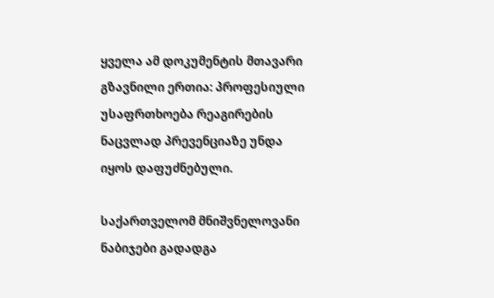ყველა ამ დოკუმენტის მთავარი გზავნილი ერთია: პროფესიული უსაფრთხოება რეაგირების ნაცვლად პრევენციაზე უნდა იყოს დაფუძნებული.

საქართველომ მნიშვნელოვანი ნაბიჯები გადადგა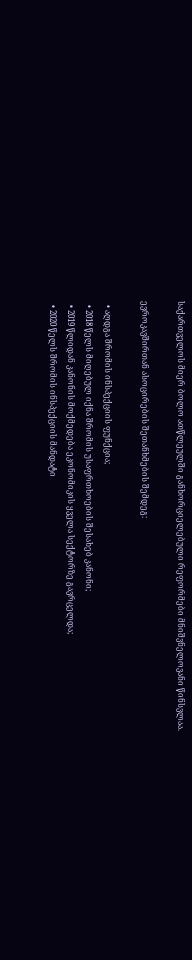საქართველოს მიერ ბოლო ათწლეულში განხორციელებული რეფორმები მნიშვნელოვანი წინსვლაა.

ევროკავშირთან ასოცირების შეთანხმების შემდეგ:

  • აღდგა შრომის ინსპექციის ფუნქცია;
  • 2018 წელს მიღებულ იქნა შრომის უსაფრთხოების შესახებ კანონი;
  • 2019 წლიდან კანონის მოქმედება ეკონომიკის ყველა სექტორზე გავრცელდა;
  • 2020 წელს შრომის ინსპექციის მანდატი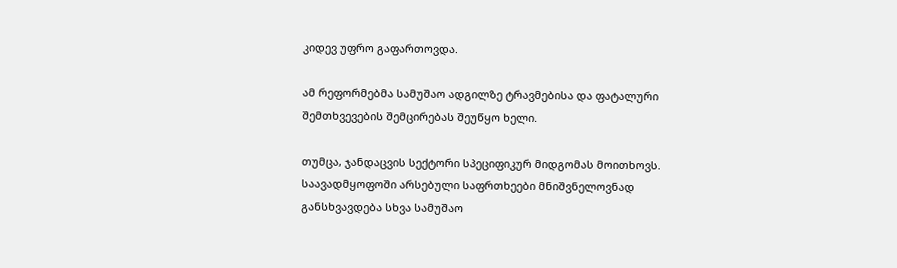კიდევ უფრო გაფართოვდა.

ამ რეფორმებმა სამუშაო ადგილზე ტრავმებისა და ფატალური შემთხვევების შემცირებას შეუწყო ხელი.

თუმცა, ჯანდაცვის სექტორი სპეციფიკურ მიდგომას მოითხოვს. საავადმყოფოში არსებული საფრთხეები მნიშვნელოვნად განსხვავდება სხვა სამუშაო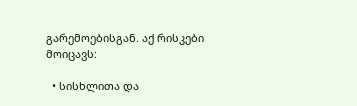გარემოებისგან. აქ რისკები მოიცავს:

  • სისხლითა და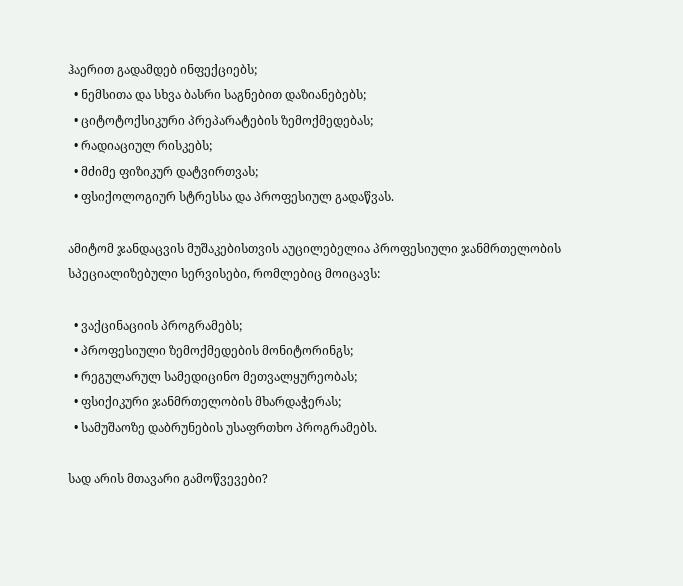ჰაერით გადამდებ ინფექციებს;
  • ნემსითა და სხვა ბასრი საგნებით დაზიანებებს;
  • ციტოტოქსიკური პრეპარატების ზემოქმედებას;
  • რადიაციულ რისკებს;
  • მძიმე ფიზიკურ დატვირთვას;
  • ფსიქოლოგიურ სტრესსა და პროფესიულ გადაწვას.

ამიტომ ჯანდაცვის მუშაკებისთვის აუცილებელია პროფესიული ჯანმრთელობის სპეციალიზებული სერვისები, რომლებიც მოიცავს:

  • ვაქცინაციის პროგრამებს;
  • პროფესიული ზემოქმედების მონიტორინგს;
  • რეგულარულ სამედიცინო მეთვალყურეობას;
  • ფსიქიკური ჯანმრთელობის მხარდაჭერას;
  • სამუშაოზე დაბრუნების უსაფრთხო პროგრამებს.

სად არის მთავარი გამოწვევები?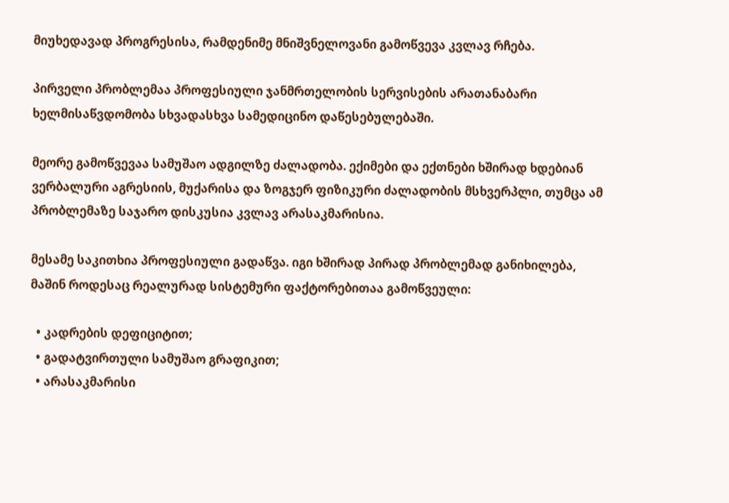მიუხედავად პროგრესისა, რამდენიმე მნიშვნელოვანი გამოწვევა კვლავ რჩება.

პირველი პრობლემაა პროფესიული ჯანმრთელობის სერვისების არათანაბარი ხელმისაწვდომობა სხვადასხვა სამედიცინო დაწესებულებაში.

მეორე გამოწვევაა სამუშაო ადგილზე ძალადობა. ექიმები და ექთნები ხშირად ხდებიან ვერბალური აგრესიის, მუქარისა და ზოგჯერ ფიზიკური ძალადობის მსხვერპლი, თუმცა ამ პრობლემაზე საჯარო დისკუსია კვლავ არასაკმარისია.

მესამე საკითხია პროფესიული გადაწვა. იგი ხშირად პირად პრობლემად განიხილება, მაშინ როდესაც რეალურად სისტემური ფაქტორებითაა გამოწვეული:

  • კადრების დეფიციტით;
  • გადატვირთული სამუშაო გრაფიკით;
  • არასაკმარისი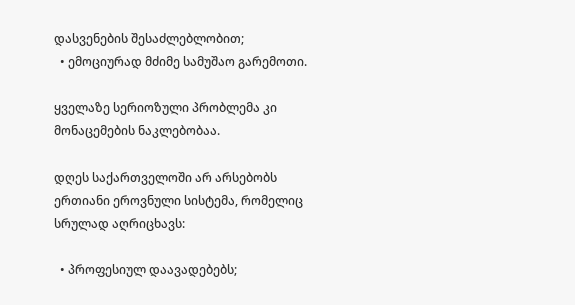დასვენების შესაძლებლობით;
  • ემოციურად მძიმე სამუშაო გარემოთი.

ყველაზე სერიოზული პრობლემა კი მონაცემების ნაკლებობაა.

დღეს საქართველოში არ არსებობს ერთიანი ეროვნული სისტემა, რომელიც სრულად აღრიცხავს:

  • პროფესიულ დაავადებებს;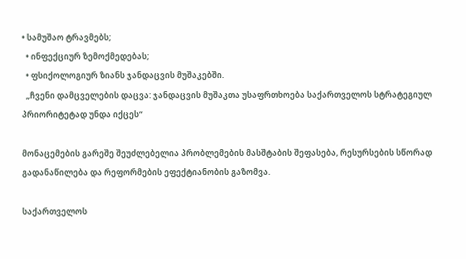• სამუშაო ტრავმებს;
  • ინფექციურ ზემოქმედებას;
  • ფსიქოლოგიურ ზიანს ჯანდაცვის მუშაკებში.
  „ჩვენი დამცველების დაცვა: ჯანდაცვის მუშაკთა უსაფრთხოება საქართველოს სტრატეგიულ პრიორიტეტად უნდა იქცეს“

მონაცემების გარეშე შეუძლებელია პრობლემების მასშტაბის შეფასება, რესურსების სწორად გადანაწილება და რეფორმების ეფექტიანობის გაზომვა.

საქართველოს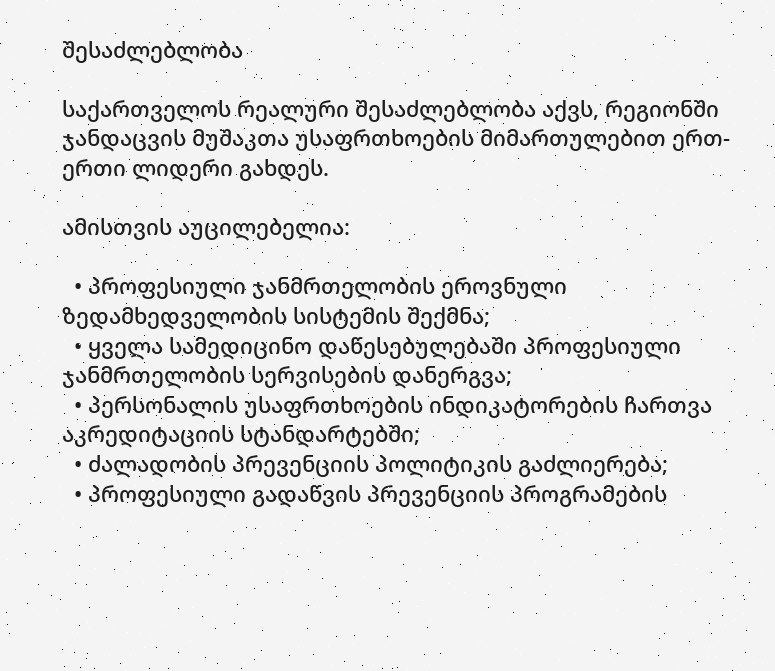შესაძლებლობა

საქართველოს რეალური შესაძლებლობა აქვს, რეგიონში ჯანდაცვის მუშაკთა უსაფრთხოების მიმართულებით ერთ-ერთი ლიდერი გახდეს.

ამისთვის აუცილებელია:

  • პროფესიული ჯანმრთელობის ეროვნული ზედამხედველობის სისტემის შექმნა;
  • ყველა სამედიცინო დაწესებულებაში პროფესიული ჯანმრთელობის სერვისების დანერგვა;
  • პერსონალის უსაფრთხოების ინდიკატორების ჩართვა აკრედიტაციის სტანდარტებში;
  • ძალადობის პრევენციის პოლიტიკის გაძლიერება;
  • პროფესიული გადაწვის პრევენციის პროგრამების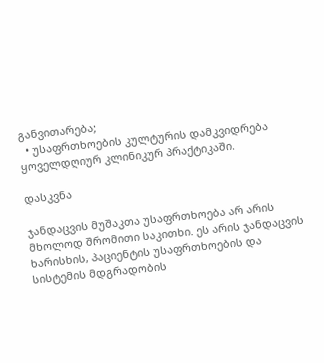განვითარება;
  • უსაფრთხოების კულტურის დამკვიდრება ყოველდღიურ კლინიკურ პრაქტიკაში.

დასკვნა

ჯანდაცვის მუშაკთა უსაფრთხოება არ არის მხოლოდ შრომითი საკითხი. ეს არის ჯანდაცვის ხარისხის, პაციენტის უსაფრთხოების და სისტემის მდგრადობის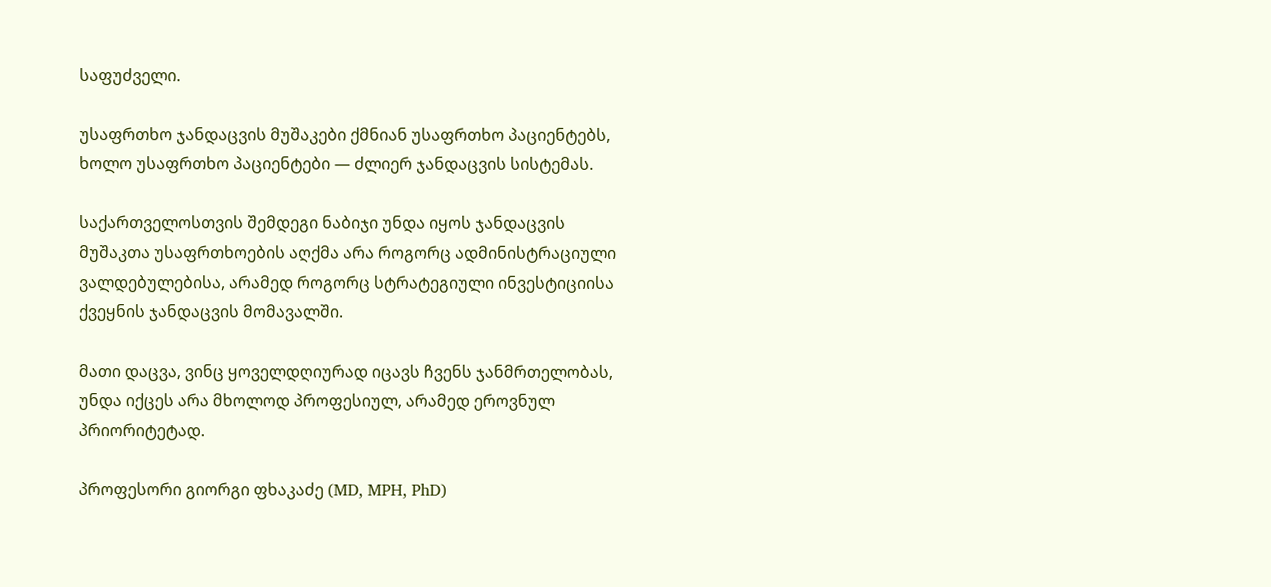საფუძველი.

უსაფრთხო ჯანდაცვის მუშაკები ქმნიან უსაფრთხო პაციენტებს, ხოლო უსაფრთხო პაციენტები — ძლიერ ჯანდაცვის სისტემას.

საქართველოსთვის შემდეგი ნაბიჯი უნდა იყოს ჯანდაცვის მუშაკთა უსაფრთხოების აღქმა არა როგორც ადმინისტრაციული ვალდებულებისა, არამედ როგორც სტრატეგიული ინვესტიციისა ქვეყნის ჯანდაცვის მომავალში.

მათი დაცვა, ვინც ყოველდღიურად იცავს ჩვენს ჯანმრთელობას, უნდა იქცეს არა მხოლოდ პროფესიულ, არამედ ეროვნულ პრიორიტეტად.

პროფესორი გიორგი ფხაკაძე (MD, MPH, PhD)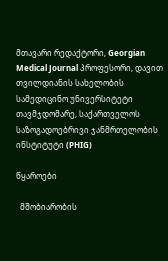მთავარი რედაქტორი, Georgian Medical Journal პროფესორი, დავით თვილდიანის სახელობის სამედიცინო უნივერსიტეტი თავმჯდომარე, საქართველოს საზოგადოებრივი ჯანმრთელობის ინსტიტუტი (PHIG)

წყაროები

  მშობიარობის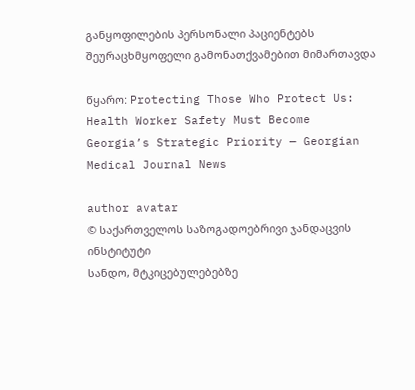განყოფილების პერსონალი პაციენტებს შეურაცხმყოფელი გამონათქვამებით მიმართავდა

წყარო: Protecting Those Who Protect Us: Health Worker Safety Must Become Georgia’s Strategic Priority — Georgian Medical Journal News

author avatar
© საქართველოს საზოგადოებრივი ჯანდაცვის ინსტიტუტი
სანდო, მტკიცებულებებზე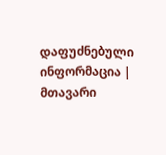დაფუძნებული ინფორმაცია | მთავარი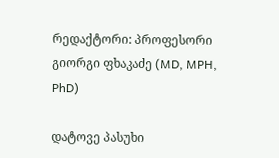რედაქტორი: პროფესორი გიორგი ფხაკაძე (MD, MPH, PhD)

დატოვე პასუხი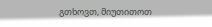გთხოვთ, მიუთითოთ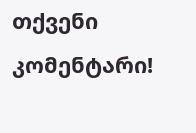თქვენი კომენტარი!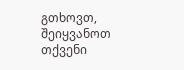გთხოვთ, შეიყვანოთ თქვენი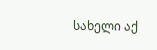სახელი აქ